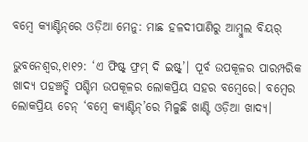ବମ୍ବେ କ୍ୟାଣ୍ଟିନ୍‌ରେ ଓଡ଼ିଆ ମେନୁ: ମାଛ ହଳଦୀପାଣିରୁ ଆମ୍ବୁଲ ବିୟର୍‌

ଭୁବନେଶ୍ୱର,୧ା୧୨: ‘ଏ ଫିଷ୍ଟ୍‌ ଫ୍ରମ୍‌ ଦି ଇଷ୍ଟ୍‌’। ପୂର୍ବ ଉପକୂଳର ପାରମ୍ପରିକ ଖାଦ୍ୟ ପହଞ୍ଚତ୍ଛି ପଶ୍ଚିମ ଉପକୂଳର ଲୋକପ୍ରିୟ ସହର ବମ୍ବେରେ। ବମ୍ବେର ଲୋକପ୍ରିୟ ଚେନ୍‌ ‘ବମ୍ବେ କ୍ୟାଣ୍ଟିନ୍‌’ରେ ମିଳୁଛି ଖାଣ୍ଟି ଓଡ଼ିଆ ଖାଦ୍ୟ।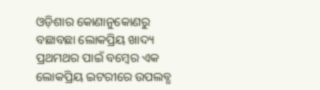ଓଡ଼ିଶାର କୋଣାନୁକୋଣରୁ ବଛାବଛା ଲୋକପ୍ରିୟ ଖାଦ୍ୟ ପ୍ରଥମଥର ପାଇଁ ବମ୍ବେର ଏକ ଲୋକପ୍ରିୟ ଇଟରୀରେ ଉପଲବ୍ଧ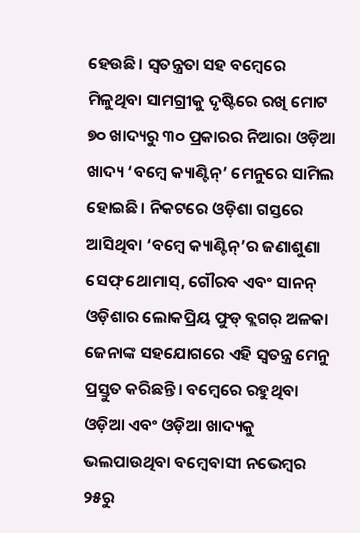ହେଉଛି। ସ୍ବତନ୍ତ୍ରତା ସହ ବମ୍ବେରେ ମିଳୁଥିବା ସାମଗ୍ରୀକୁ ଦୃଷ୍ଟିରେ ରଖି ମୋଟ ୭୦ ଖାଦ୍ୟରୁ ୩୦ ପ୍ରକାରର ନିଆରା ଓଡ଼ିଆ ଖାଦ୍ୟ ‘ବମ୍ବେ କ୍ୟାଣ୍ଟିନ୍‌’ ମେନୁରେ ସାମିଲ ହୋଇଛି। ନିକଟରେ ଓଡ଼ିଶା ଗସ୍ତରେ ଆସିଥିବା ‘ବମ୍ବେ କ୍ୟାଣ୍ଟିନ୍‌’ର ଜଣାଶୁଣା ସେଫ୍‌ ଥୋମାସ୍‌, ଗୌରବ ଏବଂ ସାନନ୍‌ ଓଡ଼ିଶାର ଲୋକପ୍ରିୟ ଫୁଡ୍‌ ବ୍ଲଗର୍‌ ଅଳକା ଜେନାଙ୍କ ସହଯୋଗରେ ଏହି ସ୍ବତନ୍ତ୍ର ମେନୁ ପ୍ରସ୍ତୁତ କରିଛନ୍ତି। ବମ୍ବେରେ ରହୁଥିବା ଓଡ଼ିଆ ଏବଂ ଓଡ଼ିଆ ଖାଦ୍ୟକୁ ଭଲପାଉଥିବା ବମ୍ବେବାସୀ ନଭେମ୍ବର ୨୫ରୁ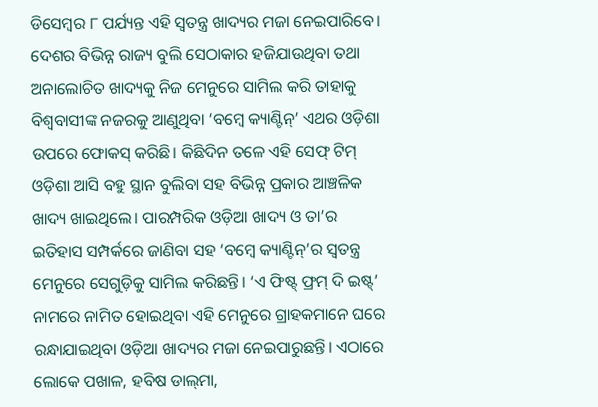ଡିସେମ୍ବର ୮ ପର୍ଯ୍ୟନ୍ତ ଏହି ସ୍ବତନ୍ତ୍ର ଖାଦ୍ୟର ମଜା ନେଇପାରିବେ।
ଦେଶର ବିଭିନ୍ନ ରାଜ୍ୟ ବୁଲି ସେଠାକାର ହଜିଯାଉଥିବା ତଥା ଅନାଲୋଚିତ ଖାଦ୍ୟକୁ ନିଜ ମେନୁରେ ସାମିଲ କରି ତାହାକୁ ବିଶ୍ୱବାସୀଙ୍କ ନଜରକୁ ଆଣୁଥିବା ‘ବମ୍ବେ କ୍ୟାଣ୍ଟିନ୍‌’ ଏଥର ଓଡ଼ିଶା ଉପରେ ଫୋକସ୍‌ କରିଛି। କିଛିଦିନ ତଳେ ଏହି ସେଫ୍‌ ଟିମ୍‌ ଓଡ଼ିଶା ଆସି ବହୁ ସ୍ଥାନ ବୁଲିବା ସହ ବିଭିନ୍ନ ପ୍ରକାର ଆଞ୍ଚଳିକ ଖାଦ୍ୟ ଖାଇଥିଲେ। ପାରମ୍ପରିକ ଓଡ଼ିଆ ଖାଦ୍ୟ ଓ ତା’ର ଇତିହାସ ସମ୍ପର୍କରେ ଜାଣିବା ସହ ‘ବମ୍ବେ କ୍ୟାଣ୍ଟିନ୍‌’ର ସ୍ବତନ୍ତ୍ର ମେନୁରେ ସେଗୁଡ଼ିକୁ ସାମିଲ କରିଛନ୍ତି। ‘ଏ ଫିଷ୍ଟ୍‌ ଫ୍ରମ୍‌ ଦି ଇଷ୍ଟ୍‌’ ନାମରେ ନାମିତ ହୋଇଥିବା ଏହି ମେନୁରେ ଗ୍ରାହକମାନେ ଘରେ ରନ୍ଧାଯାଇଥିବା ଓଡ଼ିଆ ଖାଦ୍ୟର ମଜା ନେଇପାରୁଛନ୍ତି। ଏଠାରେ ଲୋକେ ପଖାଳ, ହବିଷ ଡାଲ୍‌ମା,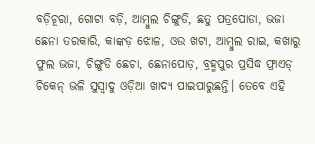ବଡ଼ିଚୂରା, ଗୋଟା ବଡ଼ି, ଆମ୍ବୁଲ ଚିଙ୍ଗୁଡି, ଛତୁ ପତ୍ରପୋଡା, ଭଜା ଛେନା ତରକାରି, କାଙ୍କଡ଼ ଝୋଳ, ଓଉ ଖଟା, ଆମ୍ବୁଲ ରାଇ, କଖାରୁ ଫୁଲ ଭଜା, ଚିଙ୍ଗୁଡି ଛେଚା, ଛେନାପୋଡ଼, ବ୍ରହ୍ମପୁର ପ୍ରସିଦ୍ଧ ଫ୍ରାଏଡ୍‌ ଚିକେନ୍‌ ଭଳି ସୁସ୍ବାଦୁ ଓଡ଼ିଆ ଖାଦ୍ୟ ପାଇପାରୁଛନ୍ତି। ତେବେ ଏହି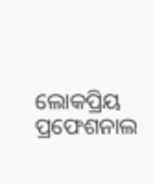ଲୋକପ୍ରିୟ ପ୍ରଫେଶନାଲ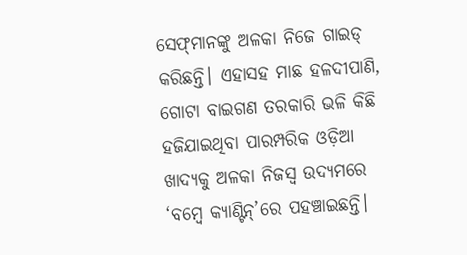ସେଫ୍‌ମାନଙ୍କୁ ଅଳକା ନିଜେ ଗାଇଡ୍‌ କରିଛନ୍ତି। ଏହାସହ ମାଛ ହଳଦୀପାଣି, ଗୋଟା ବାଇଗଣ ତରକାରି ଭଳି କିଛି ହଜିଯାଇଥିବା ପାରମ୍ପରିକ ଓଡ଼ିଆ ଖାଦ୍ୟକୁ ଅଳକା ନିଜସ୍ବ ଉଦ୍ୟମରେ ‘ବମ୍ବେ କ୍ୟାଣ୍ଟିନ୍‌’ରେ ପହଞ୍ଚାଇଛନ୍ତି।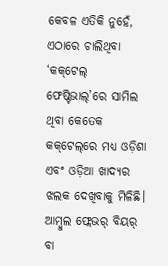କେବଳ ଏତିକି ନୁହେଁ, ଏଠାରେ ଚାଲିଥିବା ‘କକ୍‌ଟେଲ୍‌ ଫେଷ୍ଟିଭାଲ୍‌’ରେ ସାମିଲ ଥିବା କେତେକ କକ୍‌ଟେଲ୍‌ରେ ମଧ୍ୟ ଓଡ଼ିଶା ଏବଂ ଓଡ଼ିଆ ଖାଦ୍ୟର ଝଲକ ଦେଖିବାକୁ ମିଳିଛି। ଆମ୍ବୁଲ ଫ୍ଲେଭର୍‌ ବିୟର୍‌ ବା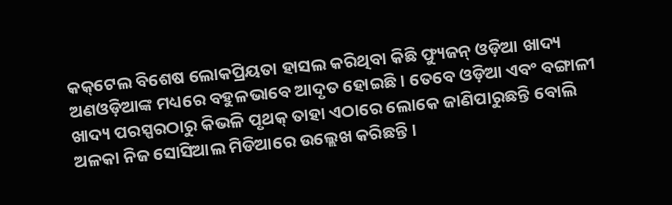କକ୍‌ଟେଲ ବିଶେଷ ଲୋକପ୍ରିୟତା ହାସଲ କରିଥିବା କିଛି ଫ୍ୟୁଜନ୍‌ ଓଡ଼ିଆ ଖାଦ୍ୟ ଅଣଓଡ଼ିଆଙ୍କ ମଧ୍ୟରେ ବହୁଳଭାବେ ଆଦୃତ ହୋଇଛି। ତେବେ ଓଡ଼ିଆ ଏବଂ ବଙ୍ଗାଳୀ ଖାଦ୍ୟ ପରସ୍ପରଠାରୁ କିଭଳି ପୃଥକ୍‌ ତାହା ଏଠାରେ ଲୋକେ ଜାଣିପାରୁଛନ୍ତି ବୋଲି ଅଳକା ନିଜ ସୋସିଆଲ ମିଡିଆରେ ଉଲ୍ଲେଖ କରିଛନ୍ତି।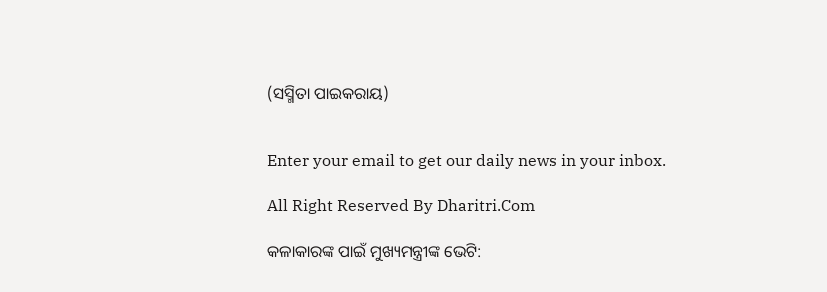(ସସ୍ମିତା ପାଇକରାୟ)


Enter your email to get our daily news in your inbox.

All Right Reserved By Dharitri.Com

କଳାକାରଙ୍କ ପାଇଁ ମୁଖ୍ୟମନ୍ତ୍ରୀଙ୍କ ଭେଟି: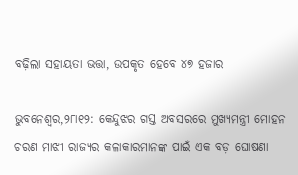ବଢ଼ିଲା ସହାୟତା ଭତ୍ତା, ଉପକୃତ ହେବେ ୪୭ ହଜାର

ଭୁବନେଶ୍ୱର,୨୮ା୧୨: କେନ୍ଦୁଝର ଗସ୍ତ ଅବସରରେ ମୁଖ୍ୟମନ୍ତ୍ରୀ ମୋହନ ଚରଣ ମାଝୀ ରାଜ୍ୟର କଳାକାରମାନଙ୍କ ପାଇଁ ଏକ ବଡ଼ ଘୋଷଣା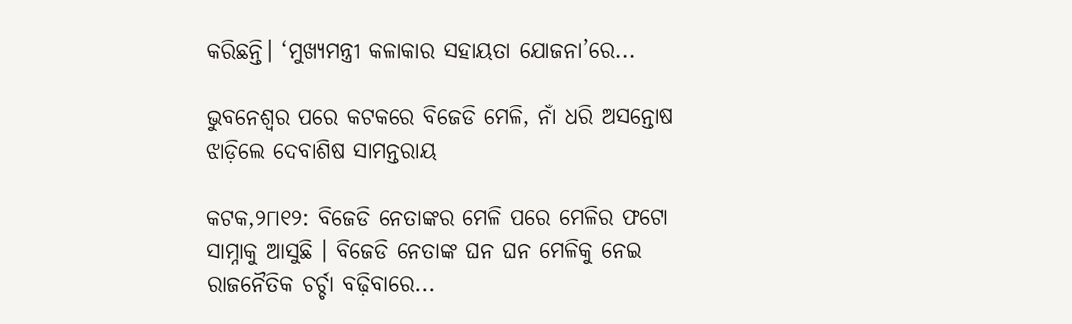କରିଛନ୍ତି। ‘ମୁଖ୍ୟମନ୍ତ୍ରୀ କଳାକାର ସହାୟତା ଯୋଜନା’ରେ...

ଭୁବନେଶ୍ବର ପରେ କଟକରେ ବିଜେଡି ମେଳି, ନାଁ ଧରି ଅସନ୍ତୋଷ ଝାଡ଼ିଲେ ଦେବାଶିଷ ସାମନ୍ତରାୟ

କଟକ,୨୮ା୧୨: ବିଜେଡି ନେତାଙ୍କର ମେଳି ପରେ ମେଳିର ଫଟୋ ସାମ୍ନାକୁ ଆସୁଛି । ବିଜେଡି ନେତାଙ୍କ ଘନ ଘନ ମେଳିକୁ ନେଇ ରାଜନୈତିକ ଚର୍ଚ୍ଚା ବଢ଼ିବାରେ...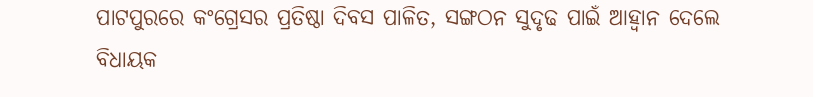ପାଟପୁରରେ କଂଗ୍ରେସର ପ୍ରତିଷ୍ଠା ଦିବସ ପାଳିତ, ସଙ୍ଗଠନ ସୁଦୃଢ ପାଇଁ ଆହ୍ବାନ ଦେଲେ ବିଧାୟକ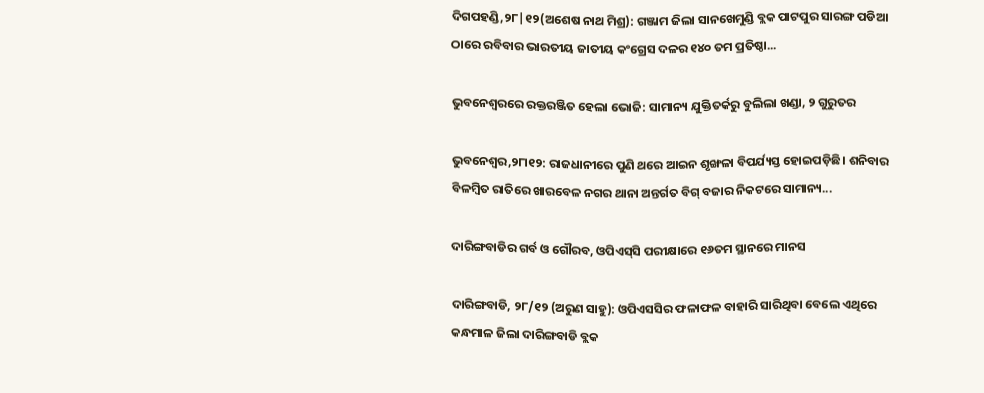ଦିଗପହଣ୍ଡି,୨୮|୧୨(ଅଶେଷ ନାଥ ମିଶ୍ର): ଗଞ୍ଜାମ ଜିଲା ସାନଖେମୁଣ୍ଡି ବ୍ଲକ ପାଟପୁର ସାରଙ୍ଗ ପଡିଆ ଠାରେ ରବିବାର ଭାରତୀୟ ଜାତୀୟ କଂଗ୍ରେସ ଦଳର ୧୪୦ ତମ ପ୍ରତିଷ୍ଠା...

ଭୁବନେଶ୍ୱରରେ ରକ୍ତରଞ୍ଜିତ ହେଲା ଭୋଜି: ସାମାନ୍ୟ ଯୁକ୍ତିତର୍କରୁ ବୁଲିଲା ଖଣ୍ଡା, ୨ ଗୁରୁତର

ଭୁବନେଶ୍ୱର,୨୮ା୧୨: ରାଜଧାନୀରେ ପୁଣି ଥରେ ଆଇନ ଶୃଙ୍ଖଳା ବିପର୍ଯ୍ୟସ୍ତ ହୋଇପଡ଼ିଛି। ଶନିବାର ବିଳମ୍ବିତ ରାତିରେ ଖାରବେଳ ନଗର ଥାନା ଅନ୍ତର୍ଗତ ବିଗ୍ ବଜାର ନିକଟରେ ସାମାନ୍ୟ...

ଦାରିଙ୍ଗବାଡିର ଗର୍ବ ଓ ଗୌରବ, ଓପିଏସ୍‌ସି ପରୀକ୍ଷାରେ ୧୬ତମ ସ୍ଥାନରେ ମାନସ

ଦାରିଙ୍ଗବାଡି, ୨୮/୧୨ (ଅରୁଣ ସାହୁ): ଓପିଏସସିର ଫଳାଫଳ ବାହାରି ସାରିଥିବା ବେଲେ ଏଥିରେ କନ୍ଧମାଳ ଜିଲା ଦାରିଙ୍ଗବାଡି ବ୍ଲକ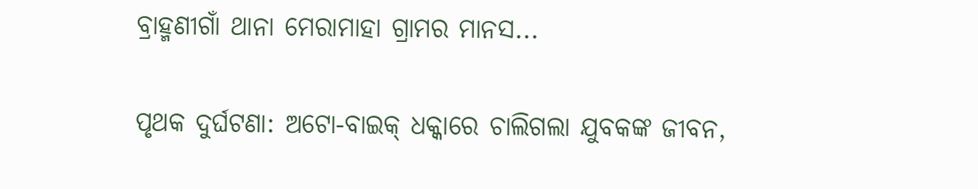ବ୍ରାହ୍ମଣୀଗାଁ ଥାନା ମେରାମାହା ଗ୍ରାମର ମାନସ...

ପୃଥକ ଦୁର୍ଘଟଣା: ଅଟୋ-ବାଇକ୍‌ ଧକ୍କାରେ ଚାଲିଗଲା ଯୁବକଙ୍କ ଜୀବନ,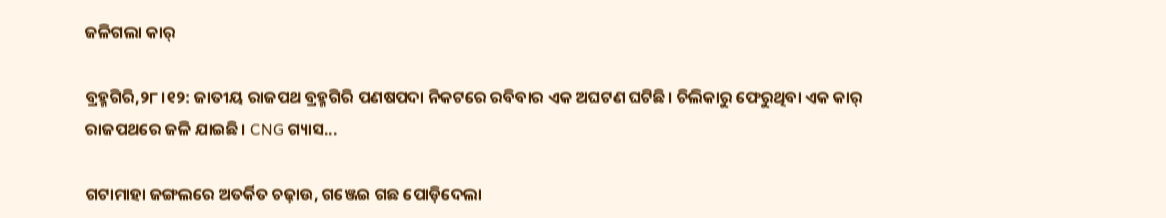ଜଳିଗଲା କାର୍‌

ବ୍ରହ୍ମଗିରି,୨୮।୧୨: ଜାତୀୟ ରାଜପଥ ବ୍ରହ୍ମଗିରି ପଣଷପଦା ନିକଟରେ ରବିବାର ଏକ ଅଘଟଣ ଘଟିଛି। ଚିଲିକାରୁ ଫେରୁଥିବା ଏକ କାର୍‌ ରାଜପଥରେ ଜଳି ଯାଇଛି। CNG ଗ୍ୟାସ...

ଗଟାମାହା ଜଙ୍ଗଲରେ ଅତର୍କିତ ଚଢ଼ାଉ, ଗଞ୍ଜେଇ ଗଛ ପୋଡ଼ିଦେଲା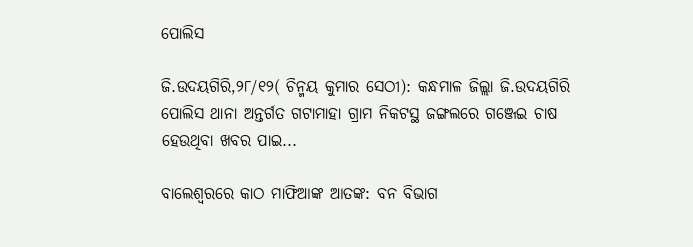ପୋଲିସ

ଜି.ଉଦୟଗିରି,୨୮/୧୨( ଚିନ୍ମୟ କୁମାର ସେଠୀ): କନ୍ଧମାଳ ଜିଲ୍ଲା ଜି.ଉଦୟଗିରି ପୋଲିସ ଥାନା ଅନ୍ତର୍ଗତ ଗଟାମାହା ଗ୍ରାମ ନିକଟସ୍ଥ ଜଙ୍ଗଲରେ ଗଞ୍ଜେଇ ଚାଷ ହେଉଥିବା ଖବର ପାଇ...

ବାଲେଶ୍ୱରରେ କାଠ ମାଫିଆଙ୍କ ଆତଙ୍କ: ବନ ବିଭାଗ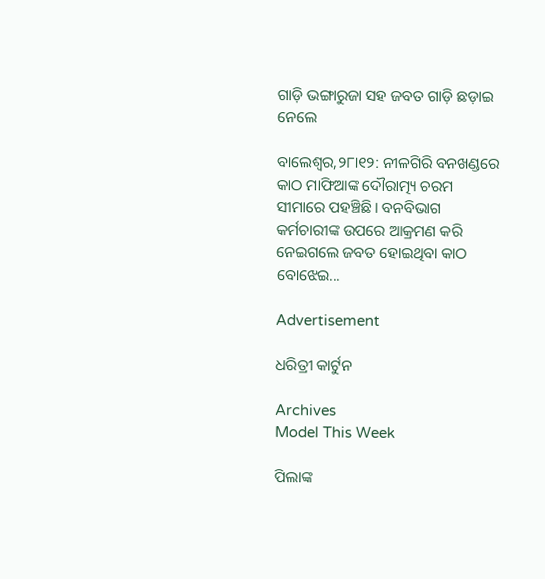ଗାଡ଼ି ଭଙ୍ଗାରୁଜା ସହ ଜବତ ଗାଡ଼ି ଛଡ଼ାଇ ନେଲେ

ବାଲେଶ୍ୱର,୨୮ା୧୨: ନୀଳଗିରି ବନଖଣ୍ଡରେ କାଠ ମାଫିଆଙ୍କ ଦୌରାତ୍ମ୍ୟ ଚରମ ସୀମାରେ ପହଞ୍ଚିଛି। ବନବିଭାଗ କର୍ମଚାରୀଙ୍କ ଉପରେ ଆକ୍ରମଣ କରି ନେଇଗଲେ ଜବତ ହୋଇଥିବା କାଠ ବୋଝେଇ...

Advertisement

ଧରିତ୍ରୀ କାର୍ଟୁନ

Archives
Model This Week

ପିଲାଙ୍କ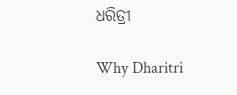ଧରିତ୍ରୀ

Why Dharitri